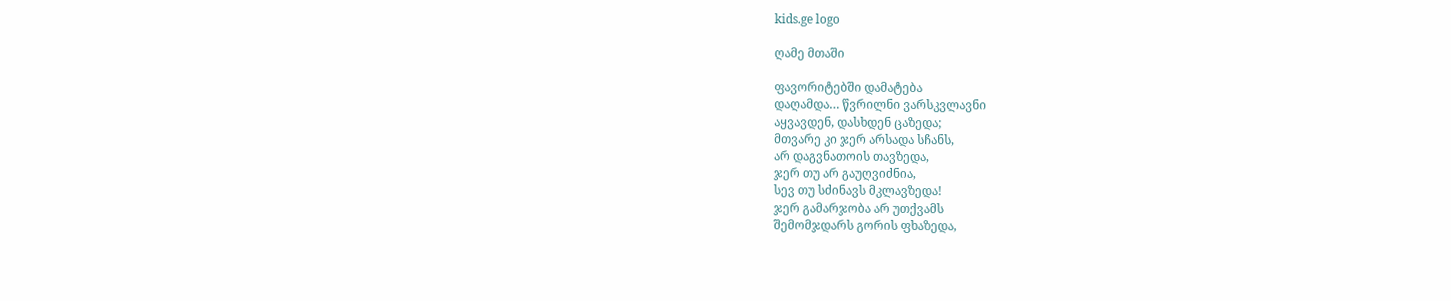kids.ge logo

ღამე მთაში

ფავორიტებში დამატება
დაღამდა… წვრილნი ვარსკვლავნი
აყვავდენ, დასხდენ ცაზედა;
მთვარე კი ჯერ არსადა სჩანს,
არ დაგვნათოის თავზედა,
ჯერ თუ არ გაუღვიძნია,
სევ თუ სძინავს მკლავზედა!
ჯერ გამარჯობა არ უთქვამს
შემომჯდარს გორის ფხაზედა,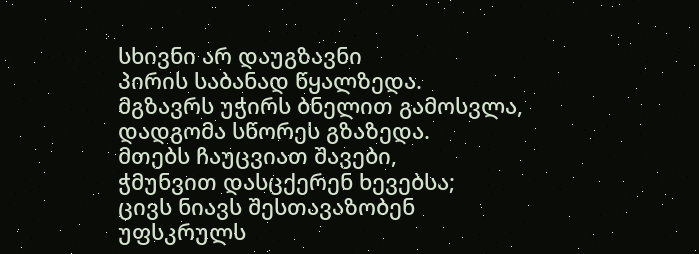სხივნი არ დაუგზავნი
პირის საბანად წყალზედა.
მგზავრს უჭირს ბნელით გამოსვლა,
დადგომა სწორეს გზაზედა.
მთებს ჩაუცვიათ შავები,
ჭმუნვით დასცქერენ ხევებსა;
ცივს ნიავს შესთავაზობენ
უფსკრულს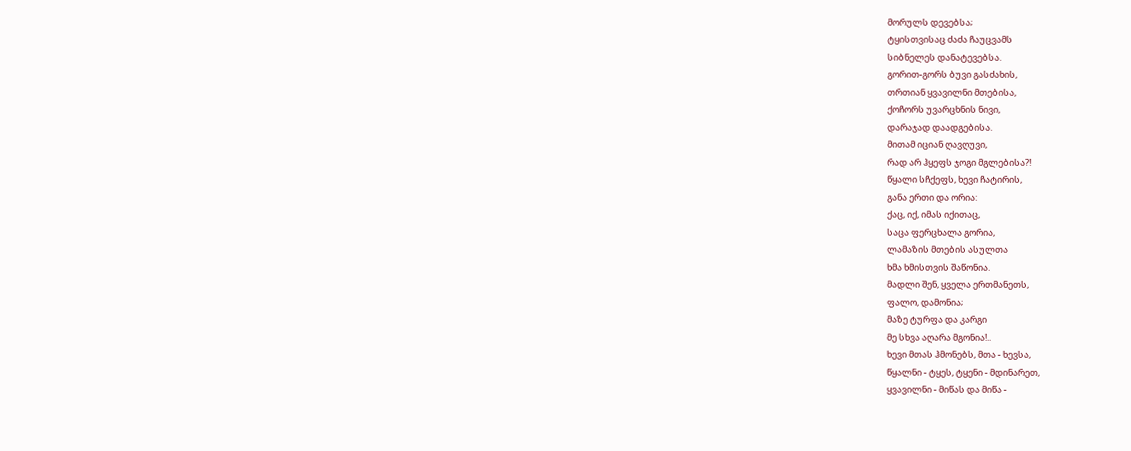მორულს დევებსა;
ტყისთვისაც ძაძა ჩაუცვამს
სიბნელეს დანატევებსა.
გორით-გორს ბუვი გასძახის,
თრთიან ყვავილნი მთებისა,
ქოჩორს უვარცხნის ნივი,
დარაჯად დაადგებისა.
მითამ იციან ღავღუვი,
რად არ ჰყეფს ჯოგი მგლებისა?!
წყალი სჩქეფს, ხევი ჩატირის,
განა ერთი და ორია:
ქაც, იქ, იმას იქითაც,
საცა ფერცხალა გორია,
ლამაზის მთების ასულთა
ხმა ხმისთვის შაწონია.
მადლი შენ, ყველა ერთმანეთს,
ფალო, დამონია;
მაზე ტურფა და კარგი
მე სხვა აღარა მგონია!..
ხევი მთას ჰმონებს, მთა - ხევსა,
წყალნი - ტყეს, ტყენი - მდინარეთ,
ყვავილნი - მიწას და მიწა -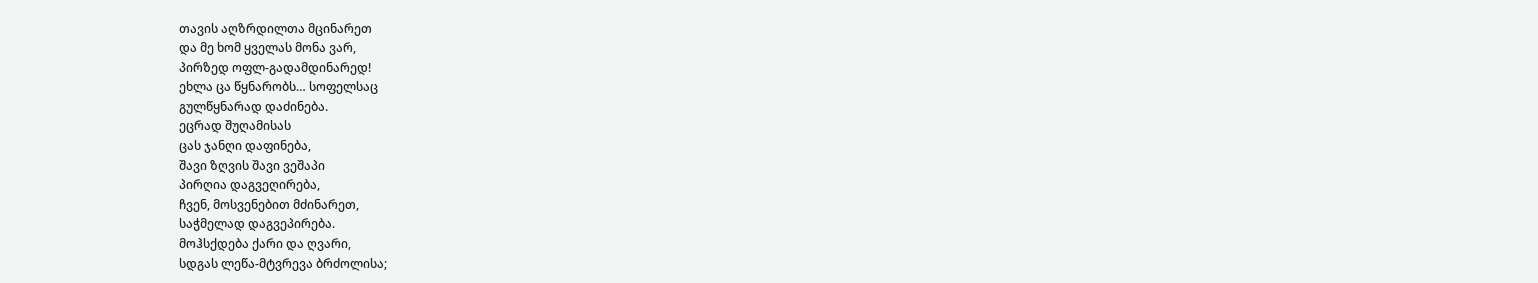თავის აღზრდილთა მცინარეთ
და მე ხომ ყველას მონა ვარ,
პირზედ ოფლ-გადამდინარედ!
ეხლა ცა წყნარობს… სოფელსაც
გულწყნარად დაძინება.
ეცრად შუღამისას
ცას ჯანღი დაფინება,
შავი ზღვის შავი ვეშაპი
პირღია დაგვეღირება,
ჩვენ, მოსვენებით მძინარეთ,
საჭმელად დაგვეპირება.
მოჰსქდება ქარი და ღვარი,
სდგას ლეწა-მტვრევა ბრძოლისა;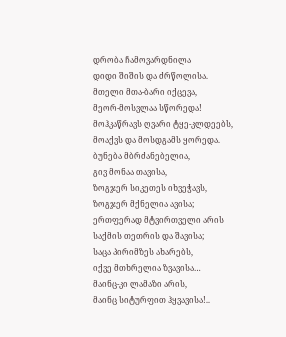დრობა ჩამოვარდნილა
დიდი შიშის და ძრწოლისა.
მთელი მთა-ბარი იქცევა,
მეორ-მოსვლაა სწორედა!
მოჰკაწრავს ღვარი ტყე-კლდეებს,
მოაქვს და მოსდგამს ყორედა.
ბუნება მბრძანებელია,
გივ მონაა თავისა,
ზოგჯერ სიკეთეს იხვეჭავს,
ზოგჯერ მქნელია ავისა;
ერთფერად მტვირთველი არის
საქმის თეთრის და შავისა;
საცა პირიმზეს ახარებს,
იქვე მთხრელია ზვავისა…
მაინც-კი ლამაზი არის,
მაინც სიტურფით ჰყვავისა!..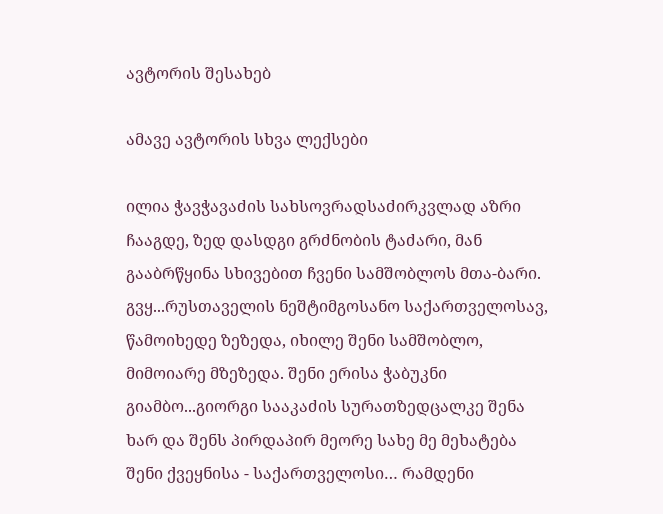ავტორის შესახებ

ამავე ავტორის სხვა ლექსები

ილია ჭავჭავაძის სახსოვრადსაძირკვლად აზრი ჩააგდე, ზედ დასდგი გრძნობის ტაძარი, მან გააბრწყინა სხივებით ჩვენი სამშობლოს მთა-ბარი. გვყ...რუსთაველის ნეშტიმგოსანო საქართველოსავ, წამოიხედე ზეზედა, იხილე შენი სამშობლო, მიმოიარე მზეზედა. შენი ერისა ჭაბუკნი გიამბო...გიორგი სააკაძის სურათზედცალკე შენა ხარ და შენს პირდაპირ მეორე სახე მე მეხატება შენი ქვეყნისა - საქართველოსი… რამდენი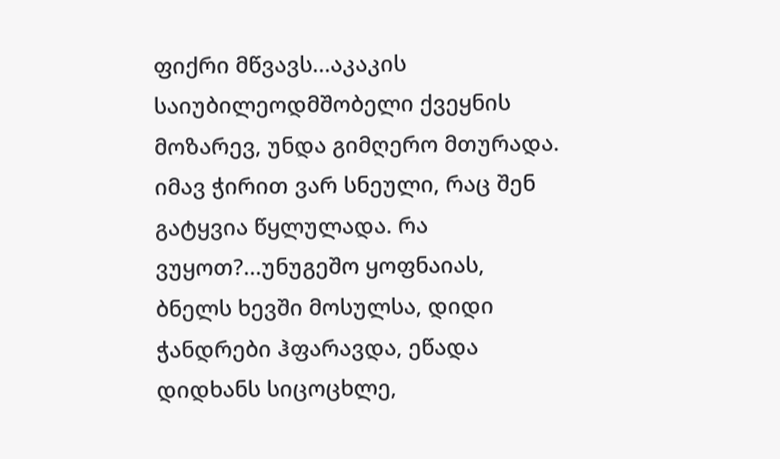ფიქრი მწვავს...აკაკის საიუბილეოდმშობელი ქვეყნის მოზარევ, უნდა გიმღერო მთურადა. იმავ ჭირით ვარ სნეული, რაც შენ გატყვია წყლულადა. რა ვუყოთ?...უნუგეშო ყოფნაიას, ბნელს ხევში მოსულსა, დიდი ჭანდრები ჰფარავდა, ეწადა დიდხანს სიცოცხლე,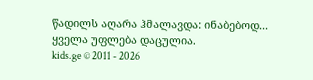წადილს აღარა ჰმალავდა: ინაბებოდ...
ყველა უფლება დაცულია.
kids.ge © 2011 - 2026